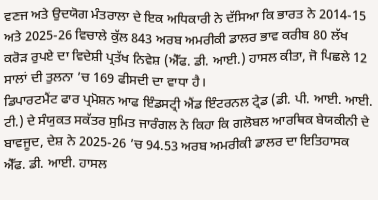ਵਣਜ ਅਤੇ ਉਦਯੋਗ ਮੰਤਰਾਲਾ ਦੇ ਇਕ ਅਧਿਕਾਰੀ ਨੇ ਦੱਸਿਆ ਕਿ ਭਾਰਤ ਨੇ 2014-15 ਅਤੇ 2025-26 ਵਿਚਾਲੇ ਕੁੱਲ 843 ਅਰਬ ਅਮਰੀਕੀ ਡਾਲਰ ਭਾਵ ਕਰੀਬ 80 ਲੱਖ ਕਰੋੜ ਰੁਪਏ ਦਾ ਵਿਦੇਸ਼ੀ ਪ੍ਰਤੱਖ ਨਿਵੇਸ਼ (ਐੱਫ. ਡੀ. ਆਈ.) ਹਾਸਲ ਕੀਤਾ, ਜੋ ਪਿਛਲੇ 12 ਸਾਲਾਂ ਦੀ ਤੁਲਨਾ ’ਚ 169 ਫੀਸਦੀ ਦਾ ਵਾਧਾ ਹੈ।
ਡਿਪਾਰਟਮੈਂਟ ਫਾਰ ਪ੍ਰਮੋਸ਼ਨ ਆਫ ਇੰਡਸਟ੍ਰੀ ਐਂਡ ਇੰਟਰਨਲ ਟ੍ਰੇਡ (ਡੀ. ਪੀ. ਆਈ. ਆਈ. ਟੀ.) ਦੇ ਸੰਯੁਕਤ ਸਕੱਤਰ ਸੁਮਿਤ ਜਾਰੰਗਲ ਨੇ ਕਿਹਾ ਕਿ ਗਲੋਬਲ ਆਰਥਿਕ ਬੇਯਕੀਨੀ ਦੇ ਬਾਵਜੂਦ, ਦੇਸ਼ ਨੇ 2025-26 ’ਚ 94.53 ਅਰਬ ਅਮਰੀਕੀ ਡਾਲਰ ਦਾ ਇਤਿਹਾਸਕ ਐੱਫ. ਡੀ. ਆਈ. ਹਾਸਲ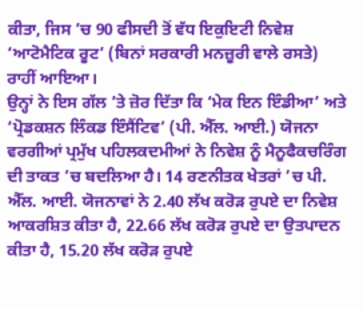ਕੀਤਾ, ਜਿਸ ’ਚ 90 ਫੀਸਦੀ ਤੋਂ ਵੱਧ ਇਕੁਇਟੀ ਨਿਵੇਸ਼ ‘ਆਟੋਮੈਟਿਕ ਰੂਟ’ (ਬਿਨਾਂ ਸਰਕਾਰੀ ਮਨਜ਼ੂਰੀ ਵਾਲੇ ਰਸਤੇ) ਰਾਹੀਂ ਆਇਆ।
ਉਨ੍ਹਾਂ ਨੇ ਇਸ ਗੱਲ ’ਤੇ ਜ਼ੋਰ ਦਿੱਤਾ ਕਿ ‘ਮੇਕ ਇਨ ਇੰਡੀਆ’ ਅਤੇ ‘ਪ੍ਰੋਡਕਸ਼ਨ ਲਿੰਕਡ ਇੰਸੈਂਟਿਵ’ (ਪੀ. ਐੱਲ. ਆਈ.) ਯੋਜਨਾ ਵਰਗੀਆਂ ਪ੍ਰਮੁੱਖ ਪਹਿਲਕਦਮੀਆਂ ਨੇ ਨਿਵੇਸ਼ ਨੂੰ ਮੈਨੂਫੈਕਚਰਿੰਗ ਦੀ ਤਾਕਤ ’ਚ ਬਦਲਿਆ ਹੈ। 14 ਰਣਨੀਤਕ ਖੇਤਰਾਂ ’ਚ ਪੀ. ਐੱਲ. ਆਈ. ਯੋਜਨਾਵਾਂ ਨੇ 2.40 ਲੱਖ ਕਰੋੜ ਰੁਪਏ ਦਾ ਨਿਵੇਸ਼ ਆਕਰਸ਼ਿਤ ਕੀਤਾ ਹੈ, 22.66 ਲੱਖ ਕਰੋੜ ਰੁਪਏ ਦਾ ਉਤਪਾਦਨ ਕੀਤਾ ਹੈ, 15.20 ਲੱਖ ਕਰੋੜ ਰੁਪਏ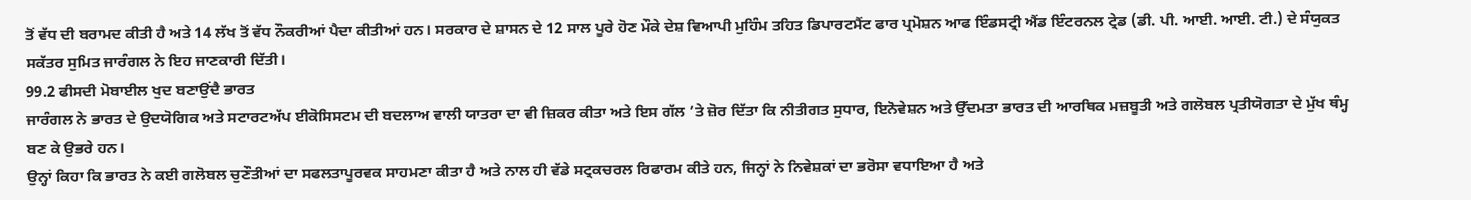ਤੋਂ ਵੱਧ ਦੀ ਬਰਾਮਦ ਕੀਤੀ ਹੈ ਅਤੇ 14 ਲੱਖ ਤੋਂ ਵੱਧ ਨੌਕਰੀਆਂ ਪੈਦਾ ਕੀਤੀਆਂ ਹਨ। ਸਰਕਾਰ ਦੇ ਸ਼ਾਸਨ ਦੇ 12 ਸਾਲ ਪੂਰੇ ਹੋਣ ਮੌਕੇ ਦੇਸ਼ ਵਿਆਪੀ ਮੁਹਿੰਮ ਤਹਿਤ ਡਿਪਾਰਟਮੈਂਟ ਫਾਰ ਪ੍ਰਮੋਸ਼ਨ ਆਫ ਇੰਡਸਟ੍ਰੀ ਐਂਡ ਇੰਟਰਨਲ ਟ੍ਰੇਡ (ਡੀ. ਪੀ. ਆਈ. ਆਈ. ਟੀ.) ਦੇ ਸੰਯੁਕਤ ਸਕੱਤਰ ਸੁਮਿਤ ਜਾਰੰਗਲ ਨੇ ਇਹ ਜਾਣਕਾਰੀ ਦਿੱਤੀ।
99.2 ਫੀਸਦੀ ਮੋਬਾਈਲ ਖੁਦ ਬਣਾਉਂਦੈ ਭਾਰਤ
ਜਾਰੰਗਲ ਨੇ ਭਾਰਤ ਦੇ ਉਦਯੋਗਿਕ ਅਤੇ ਸਟਾਰਟਅੱਪ ਈਕੋਸਿਸਟਮ ਦੀ ਬਦਲਾਅ ਵਾਲੀ ਯਾਤਰਾ ਦਾ ਵੀ ਜ਼ਿਕਰ ਕੀਤਾ ਅਤੇ ਇਸ ਗੱਲ ’ਤੇ ਜ਼ੋਰ ਦਿੱਤਾ ਕਿ ਨੀਤੀਗਤ ਸੁਧਾਰ, ਇਨੋਵੇਸ਼ਨ ਅਤੇ ਉੱਦਮਤਾ ਭਾਰਤ ਦੀ ਆਰਥਿਕ ਮਜ਼ਬੂਤੀ ਅਤੇ ਗਲੋਬਲ ਪ੍ਰਤੀਯੋਗਤਾ ਦੇ ਮੁੱਖ ਥੰਮ੍ਹ ਬਣ ਕੇ ਉਭਰੇ ਹਨ।
ਉਨ੍ਹਾਂ ਕਿਹਾ ਕਿ ਭਾਰਤ ਨੇ ਕਈ ਗਲੋਬਲ ਚੁਣੌਤੀਆਂ ਦਾ ਸਫਲਤਾਪੂਰਵਕ ਸਾਹਮਣਾ ਕੀਤਾ ਹੈ ਅਤੇ ਨਾਲ ਹੀ ਵੱਡੇ ਸਟ੍ਰਕਚਰਲ ਰਿਫਾਰਮ ਕੀਤੇ ਹਨ, ਜਿਨ੍ਹਾਂ ਨੇ ਨਿਵੇਸ਼ਕਾਂ ਦਾ ਭਰੋਸਾ ਵਧਾਇਆ ਹੈ ਅਤੇ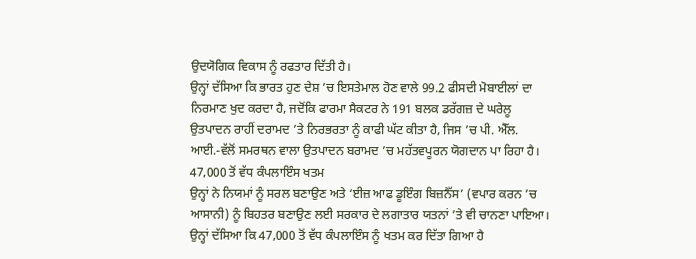ਉਦਯੋਗਿਕ ਵਿਕਾਸ ਨੂੰ ਰਫਤਾਰ ਦਿੱਤੀ ਹੈ।
ਉਨ੍ਹਾਂ ਦੱਸਿਆ ਕਿ ਭਾਰਤ ਹੁਣ ਦੇਸ਼ ’ਚ ਇਸਤੇਮਾਲ ਹੋਣ ਵਾਲੇ 99.2 ਫੀਸਦੀ ਮੋਬਾਈਲਾਂ ਦਾ ਨਿਰਮਾਣ ਖੁਦ ਕਰਦਾ ਹੈ, ਜਦੋਂਕਿ ਫਾਰਮਾ ਸੈਕਟਰ ਨੇ 191 ਬਲਕ ਡਰੱਗਜ਼ ਦੇ ਘਰੇਲੂ ਉਤਪਾਦਨ ਰਾਹੀਂ ਦਰਾਮਦ ’ਤੇ ਨਿਰਭਰਤਾ ਨੂੰ ਕਾਫੀ ਘੱਟ ਕੀਤਾ ਹੈ, ਜਿਸ ’ਚ ਪੀ. ਐੱਲ. ਆਈ.-ਵੱਲੋਂ ਸਮਰਥਨ ਵਾਲਾ ਉਤਪਾਦਨ ਬਰਾਮਦ ’ਚ ਮਹੱਤਵਪੂਰਨ ਯੋਗਦਾਨ ਪਾ ਰਿਹਾ ਹੈ।
47,000 ਤੋਂ ਵੱਧ ਕੰਪਲਾਇੰਸ ਖਤਮ
ਉਨ੍ਹਾਂ ਨੇ ਨਿਯਮਾਂ ਨੂੰ ਸਰਲ ਬਣਾਉਣ ਅਤੇ ‘ਈਜ਼ ਆਫ ਡੂਇੰਗ ਬਿਜ਼ਨੈੱਸ’ (ਵਪਾਰ ਕਰਨ ’ਚ ਆਸਾਨੀ) ਨੂੰ ਬਿਹਤਰ ਬਣਾਉਣ ਲਈ ਸਰਕਾਰ ਦੇ ਲਗਾਤਾਰ ਯਤਨਾਂ ’ਤੇ ਵੀ ਚਾਨਣਾ ਪਾਇਆ। ਉਨ੍ਹਾਂ ਦੱਸਿਆ ਕਿ 47,000 ਤੋਂ ਵੱਧ ਕੰਪਲਾਇੰਸ ਨੂੰ ਖਤਮ ਕਰ ਦਿੱਤਾ ਗਿਆ ਹੈ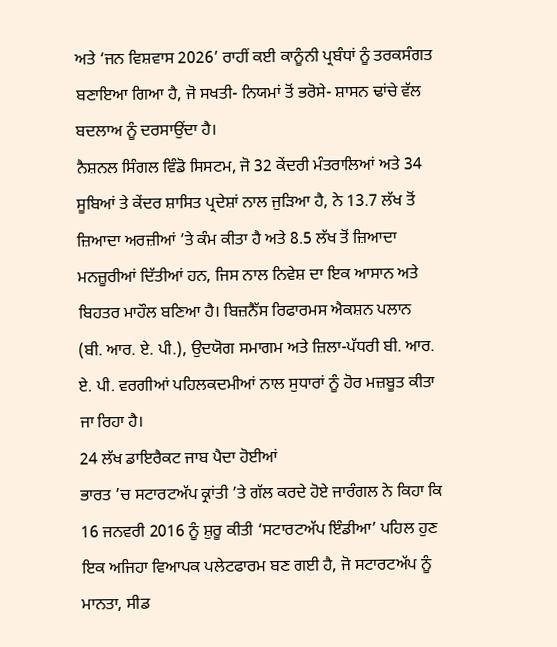ਅਤੇ ‘ਜਨ ਵਿਸ਼ਵਾਸ 2026’ ਰਾਹੀਂ ਕਈ ਕਾਨੂੰਨੀ ਪ੍ਰਬੰਧਾਂ ਨੂੰ ਤਰਕਸੰਗਤ ਬਣਾਇਆ ਗਿਆ ਹੈ, ਜੋ ਸਖਤੀ- ਨਿਯਮਾਂ ਤੋਂ ਭਰੋਸੇ- ਸ਼ਾਸਨ ਢਾਂਚੇ ਵੱਲ ਬਦਲਾਅ ਨੂੰ ਦਰਸਾਉਂਦਾ ਹੈ।
ਨੈਸ਼ਨਲ ਸਿੰਗਲ ਵਿੰਡੋ ਸਿਸਟਮ, ਜੋ 32 ਕੇਂਦਰੀ ਮੰਤਰਾਲਿਆਂ ਅਤੇ 34 ਸੂਬਿਆਂ ਤੇ ਕੇਂਦਰ ਸ਼ਾਸਿਤ ਪ੍ਰਦੇਸ਼ਾਂ ਨਾਲ ਜੁੜਿਆ ਹੈ, ਨੇ 13.7 ਲੱਖ ਤੋਂ ਜ਼ਿਆਦਾ ਅਰਜ਼ੀਆਂ ’ਤੇ ਕੰਮ ਕੀਤਾ ਹੈ ਅਤੇ 8.5 ਲੱਖ ਤੋਂ ਜ਼ਿਆਦਾ ਮਨਜ਼ੂਰੀਆਂ ਦਿੱਤੀਆਂ ਹਨ, ਜਿਸ ਨਾਲ ਨਿਵੇਸ਼ ਦਾ ਇਕ ਆਸਾਨ ਅਤੇ ਬਿਹਤਰ ਮਾਹੌਲ ਬਣਿਆ ਹੈ। ਬਿਜ਼ਨੈੱਸ ਰਿਫਾਰਮਸ ਐਕਸ਼ਨ ਪਲਾਨ (ਬੀ. ਆਰ. ਏ. ਪੀ.), ਉਦਯੋਗ ਸਮਾਗਮ ਅਤੇ ਜ਼ਿਲਾ-ਪੱਧਰੀ ਬੀ. ਆਰ. ਏ. ਪੀ. ਵਰਗੀਆਂ ਪਹਿਲਕਦਮੀਆਂ ਨਾਲ ਸੁਧਾਰਾਂ ਨੂੰ ਹੋਰ ਮਜ਼ਬੂਤ ਕੀਤਾ ਜਾ ਰਿਹਾ ਹੈ।
24 ਲੱਖ ਡਾਇਰੈਕਟ ਜਾਬ ਪੈਦਾ ਹੋਈਆਂ
ਭਾਰਤ ’ਚ ਸਟਾਰਟਅੱਪ ਕ੍ਰਾਂਤੀ ’ਤੇ ਗੱਲ ਕਰਦੇ ਹੋਏ ਜਾਰੰਗਲ ਨੇ ਕਿਹਾ ਕਿ 16 ਜਨਵਰੀ 2016 ਨੂੰ ਸ਼ੁਰੂ ਕੀਤੀ ‘ਸਟਾਰਟਅੱਪ ਇੰਡੀਆ’ ਪਹਿਲ ਹੁਣ ਇਕ ਅਜਿਹਾ ਵਿਆਪਕ ਪਲੇਟਫਾਰਮ ਬਣ ਗਈ ਹੈ, ਜੋ ਸਟਾਰਟਅੱਪ ਨੂੰ ਮਾਨਤਾ, ਸੀਡ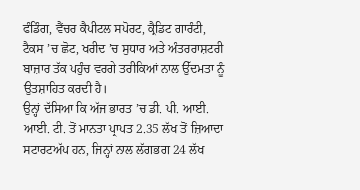ਫੰਡਿੰਗ, ਵੈਂਚਰ ਕੈਪੀਟਲ ਸਪੋਰਟ, ਕ੍ਰੈਡਿਟ ਗਾਰੰਟੀ, ਟੈਕਸ ’ਚ ਛੋਟ, ਖਰੀਦ ’ਚ ਸੁਧਾਰ ਅਤੇ ਅੰਤਰਰਾਸ਼ਟਰੀ ਬਾਜ਼ਾਰ ਤੱਕ ਪਹੁੰਚ ਵਰਗੇ ਤਰੀਕਿਆਂ ਨਾਲ ਉੱਦਮਤਾ ਨੂੰ ਉਤਸ਼ਾਹਿਤ ਕਰਦੀ ਹੈ।
ਉਨ੍ਹਾਂ ਦੱਸਿਆ ਕਿ ਅੱਜ ਭਾਰਤ ’ਚ ਡੀ. ਪੀ. ਆਈ. ਆਈ. ਟੀ. ਤੋਂ ਮਾਨਤਾ ਪ੍ਰਾਪਤ 2.35 ਲੱਖ ਤੋਂ ਜ਼ਿਆਦਾ ਸਟਾਰਟਅੱਪ ਹਨ, ਜਿਨ੍ਹਾਂ ਨਾਲ ਲੱਗਭਗ 24 ਲੱਖ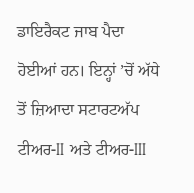ਡਾਇਰੈਕਟ ਜਾਬ ਪੈਦਾ ਹੋਈਆਂ ਹਨ। ਇਨ੍ਹਾਂ ’ਚੋਂ ਅੱਧੇ ਤੋਂ ਜ਼ਿਆਦਾ ਸਟਾਰਟਅੱਪ ਟੀਅਰ-II ਅਤੇ ਟੀਅਰ-III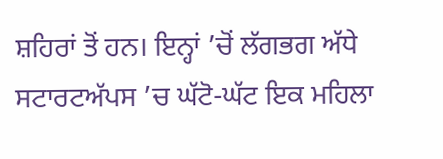ਸ਼ਹਿਰਾਂ ਤੋਂ ਹਨ। ਇਨ੍ਹਾਂ ’ਚੋਂ ਲੱਗਭਗ ਅੱਧੇ ਸਟਾਰਟਅੱਪਸ ’ਚ ਘੱਟੋ-ਘੱਟ ਇਕ ਮਹਿਲਾ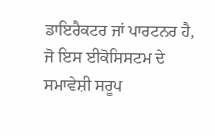ਡਾਇਰੈਕਟਰ ਜਾਂ ਪਾਰਟਨਰ ਹੈ, ਜੋ ਇਸ ਈਕੋਸਿਸਟਮ ਦੇ ਸਮਾਵੇਸ਼ੀ ਸਰੂਪ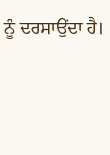ਨੂੰ ਦਰਸਾਉਂਦਾ ਹੈ।